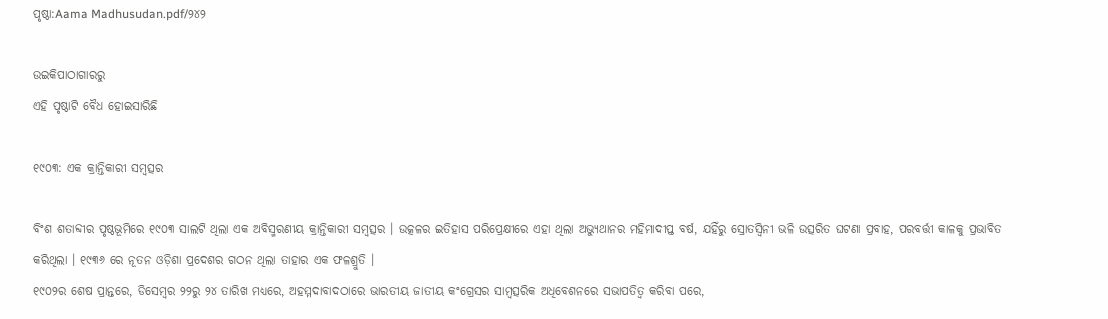ପୃଷ୍ଠା:Aama Madhusudan.pdf/୨୪୨

ଉଇକିପାଠାଗାର‌ରୁ
ଏହି ପୃଷ୍ଠାଟି ବୈଧ ହୋଇସାରିଛି

୧୯୦୩: ଏକ କ୍ରାନ୍ତିକାରୀ ସମ୍ବତ୍ସର

ବିଂଶ ଶତାବ୍ଦୀର ପୃଷ୍ଠଭୂମିରେ ୧୯୦୩ ସାଲଟି ଥିଲା ଏକ ଅବିସ୍ମରଣୀୟ କ୍ରାନ୍ତିକାରୀ ସମ୍ବତ୍ସର । ଉତ୍କଳର ଇତିହାସ ପରିପ୍ରେକ୍ଷୀରେ ଏହା ଥିଲା ଅଭ୍ୟୁଥାନର ମହିମାଦୀପ୍ତ ବର୍ଷ, ଯହିଁରୁ ସ୍ରୋତସ୍ୱିନୀ ଭଳି ଉତ୍ସରିତ ଘଟଣା ପ୍ରବାହ, ପରବର୍ତ୍ତୀ କାଳକୁ ପ୍ରଭାବିତ କରିଥିଲା । ୧୯୩୬ ରେ ନୂତନ ଓଡ଼ିଶା ପ୍ରଦେଶର ଗଠନ ଥିଲା ତାହାର ଏକ ଫଳଶ୍ରୁତି ।
୧୯୦୨ର ଶେଷ ପ୍ରାନ୍ତରେ, ଡିସେମ୍ବର ୨୨ରୁ ୨୪ ତାରିଖ ମଧ୍ୟରେ, ଅହମ୍ମଦାବାଦଠାରେ ଭାରତୀୟ ଜାତୀୟ କଂଗ୍ରେସର ସାମ୍ବତ୍ସରିକ ଅଧିବେଶନରେ ସଭାପତିତ୍ୱ କରିବା ପରେ,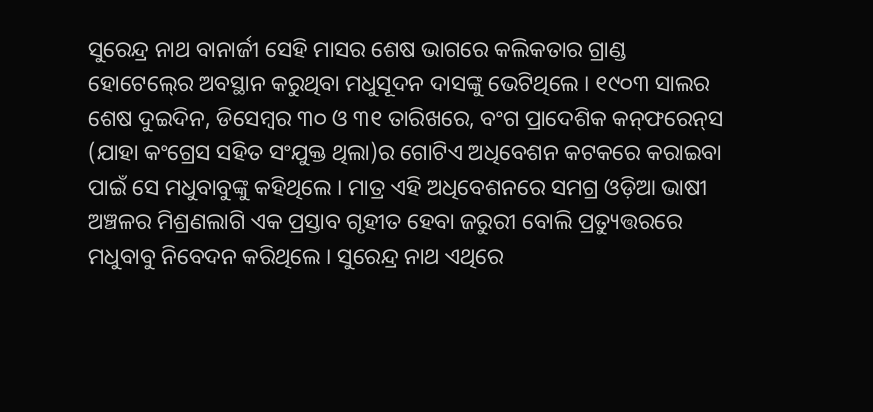ସୁରେନ୍ଦ୍ର ନାଥ ବାନାର୍ଜୀ ସେହି ମାସର ଶେଷ ଭାଗରେ କଲିକତାର ଗ୍ରାଣ୍ଡ ହୋଟେଲ୍‍ରେ ଅବସ୍ଥାନ କରୁଥିବା ମଧୁସୂଦନ ଦାସଙ୍କୁ ଭେଟିଥିଲେ । ୧୯୦୩ ସାଲର ଶେଷ ଦୁଇଦିନ, ଡିସେମ୍ବର ୩୦ ଓ ୩୧ ତାରିଖରେ, ବଂଗ ପ୍ରାଦେଶିକ କନ୍‍ଫରେନ୍‍ସ (ଯାହା କଂଗ୍ରେସ ସହିତ ସଂଯୁକ୍ତ ଥିଲା)ର ଗୋଟିଏ ଅଧିବେଶନ କଟକରେ କରାଇବା ପାଇଁ ସେ ମଧୁବାବୁଙ୍କୁ କହିଥିଲେ । ମାତ୍ର ଏହି ଅଧିବେଶନରେ ସମଗ୍ର ଓଡ଼ିଆ ଭାଷୀ ଅଞ୍ଚଳର ମିଶ୍ରଣଲାଗି ଏକ ପ୍ରସ୍ତାବ ଗୃହୀତ ହେବା ଜରୁରୀ ବୋଲି ପ୍ରତ୍ୟୁତ୍ତରରେ ମଧୁବାବୁ ନିବେଦନ କରିଥିଲେ । ସୁରେନ୍ଦ୍ର ନାଥ ଏଥିରେ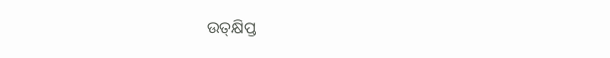ଉତ୍‍କ୍ଷିପ୍ତ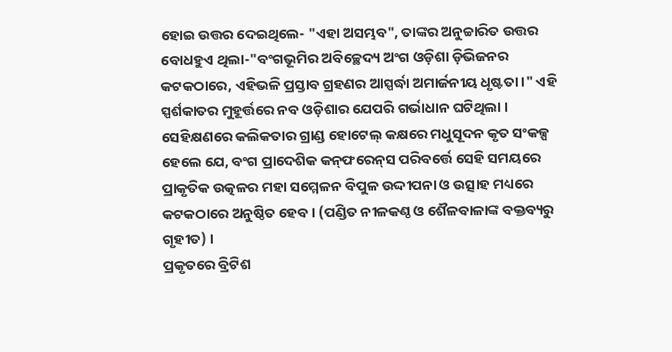ହୋଇ ଉତ୍ତର ଦେଇଥିଲେ- "ଏହା ଅସମ୍ଭବ", ତାଙ୍କର ଅନୁଚ୍ଚାରିତ ଉତ୍ତର ବୋଧହୁଏ ଥିଲା-"ବଂଗଭୂମିର ଅବିଚ୍ଛେଦ୍ୟ ଅଂଗ ଓଡ଼ିଶା ଡ଼ିଭିଜନର କଟକଠାରେ, ଏହିଭଳି ପ୍ରସ୍ତାବ ଗ୍ରହଣର ଆସ୍ପର୍ଦ୍ଧା ଅମାର୍ଜନୀୟ ଧୃଷ୍ଟତା ।" ଏହି ସ୍ପର୍ଶକାତର ମୁହୂର୍ତ୍ତରେ ନବ ଓଡ଼ିଶାର ଯେପରି ଗର୍ଭାଧାନ ଘଟିଥିଲା । ସେହିକ୍ଷଣରେ କଲିକତାର ଗ୍ରାଣ୍ଡ ହୋଟେଲ୍‍ କକ୍ଷରେ ମଧୁସୂଦନ କୃତ ସଂକଳ୍ପ ହେଲେ ଯେ, ବଂଗ ପ୍ରାଦେଶିକ କନ୍‍ଫରେନ୍‍ସ ପରିବର୍ତ୍ତେ ସେହି ସମୟରେ ପ୍ରାକୃତିକ ଉତ୍କଳର ମହା ସମ୍ମେଳନ ବିପୁଳ ଉଦ୍ଦୀପନା ଓ ଉତ୍ସାହ ମଧ୍ୟରେ କଟକଠାରେ ଅନୁଷ୍ଠିତ ହେବ । (ପଣ୍ଡିତ ନୀଳକଣ୍ଠ ଓ ଶୈଳବାଳାଙ୍କ ବକ୍ତବ୍ୟରୁ ଗୃହୀତ) ।
ପ୍ରକୃତରେ ବ୍ରିଟିଶ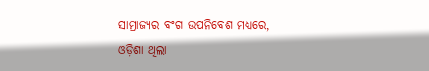ସାମ୍ରାଜ୍ୟର ବଂଗ ଉପନିବେଶ ମଧ୍ୟରେ, ଓଡ଼ିଶା ଥିଲା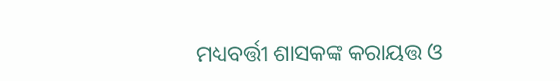ମଧ୍ୟବର୍ତ୍ତୀ ଶାସକଙ୍କ କରାୟତ୍ତ ଓ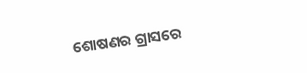ଶୋଷଣର ଗ୍ରାସରେ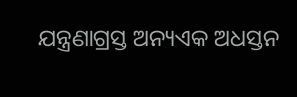ଯନ୍ତ୍ରଣାଗ୍ରସ୍ତ ଅନ୍ୟଏକ ଅଧସ୍ତନ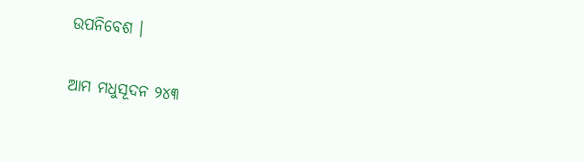ଉପନିବେଶ ।

ଆମ ମଧୁସୂଦନ ୨୪୩